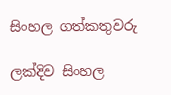සිංහල ගත්කතුවරු

ලක්දිව සිංහල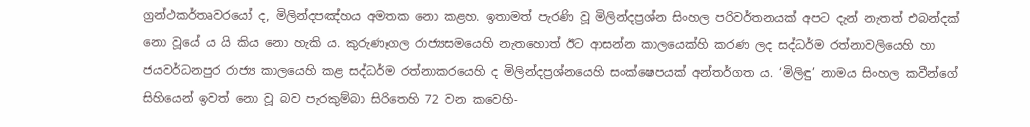ග්‍ර‍න්ථකර්තෘවරයෝ ද, මිලින්දපඤ්හය අමතක නො කළහ. ඉතාමත් පැරණි වූ මිලින්දප්‍ර‍ශ්න සිංහල පරිවර්තනයක් අපට දැන් නැතත් එබන්දක් නො වූයේ ය යි කිය නො හැකි ය. කුරුණෑගල රාජ්‍යසමයෙහි නැතහොත් ඊට ආසන්න කාලයෙක්හි කරණ ලද සද්ධර්ම රත්නාවලියෙහි හා ජයවර්ධනපුර රාජ්‍ය කාලයෙහි කළ සද්ධර්ම රත්නාකරයෙහි ද මිලින්දප්‍ර‍ශ්නයෙහි සංක්ෂෙපයක් අන්තර්ගත ය. ‘මිලිඳු’ නාමය සිංහල කවීන්ගේ සිහියෙන් ඉවත් නො වූ බව පැරකුම්බා සිරිතෙහි 72 වන කවෙහි-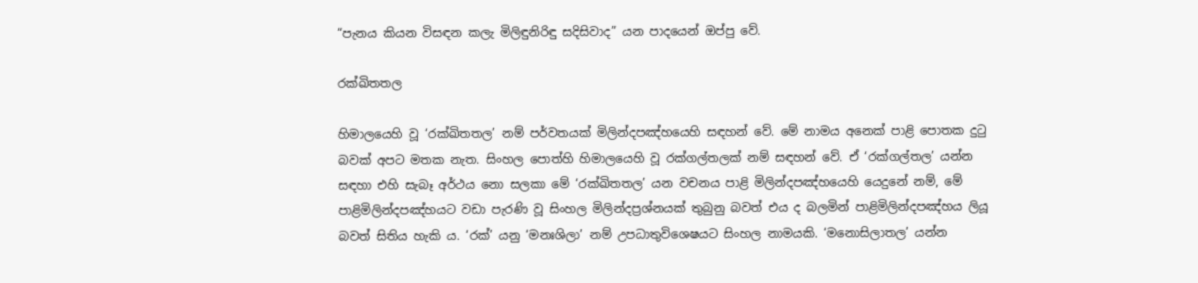“පැනය කියන විසඳන කලැ මිලිඳුනිරිඳු සදිසිවාද” යන පාදයෙන් ඔප්පු වේ.

රක්ඛිතතල

හිමාලයෙහි වූ ‘රක්ඛිතතල’ නම් පර්වතයක් මිලින්දපඤ්හයෙහි සඳහන් වේ. මේ නාමය අනෙක් පාළි පොතක දුටු බවක් අපට මතක නැත. සිංහල පොත්හි හිමාලයෙහි වූ රක්ගල්තලක් නම් සඳහන් වේ. ඒ ‘රක්ගල්තල’ යන්න සඳහා එහි සැබෑ අර්ථය නො සලකා මේ ‘රක්ඛිතතල’ යන වචනය පාළි මිලින්දපඤ්හයෙහි යෙදුනේ නම්, මේ පාළිමිලින්දපඤ්හයට වඩා පැරණි වූ සිංහල මිලින්දප්‍ර‍ශ්නයක් තුබුනු බවත් එය ද බලමින් පාළිමිලින්දපඤ්හය ලියූ බවත් සිතිය හැකි ය. ‘රක්’ යනු ‘මනඃශිලා’ නම් උපධාතුවිශෙෂයට සිංහල නාමයකි. ‘මනොසිලාතල’ යන්න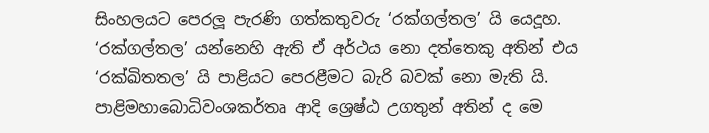සිංහලයට පෙරලූ පැරණි ගත්කතුවරු ‘රක්ගල්තල’ යි යෙදූහ. ‘රක්ගල්තල’ යන්නෙහි ඇති ඒ අර්ථය නො දත්තෙකු අතින් එය ‘රක්ඛිතතල’ යි පාළියට පෙරළීමට බැරි බවක් නො මැති යි. පාළිමහාබොධිවංශකර්තෘ ආදි ශ්‍රෙෂ්ඨ උගතුන් අතින් ද මෙ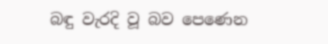බඳු වැරදි වූ බව පෙණෙන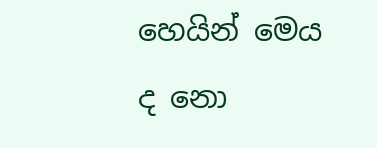හෙයින් මෙය ද නො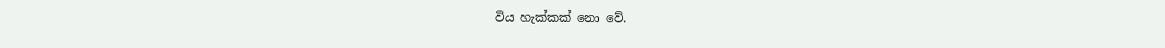විය හැක්කක් නො වේ.